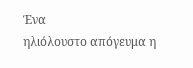Ένα
ηλιόλουστο απόγευμα η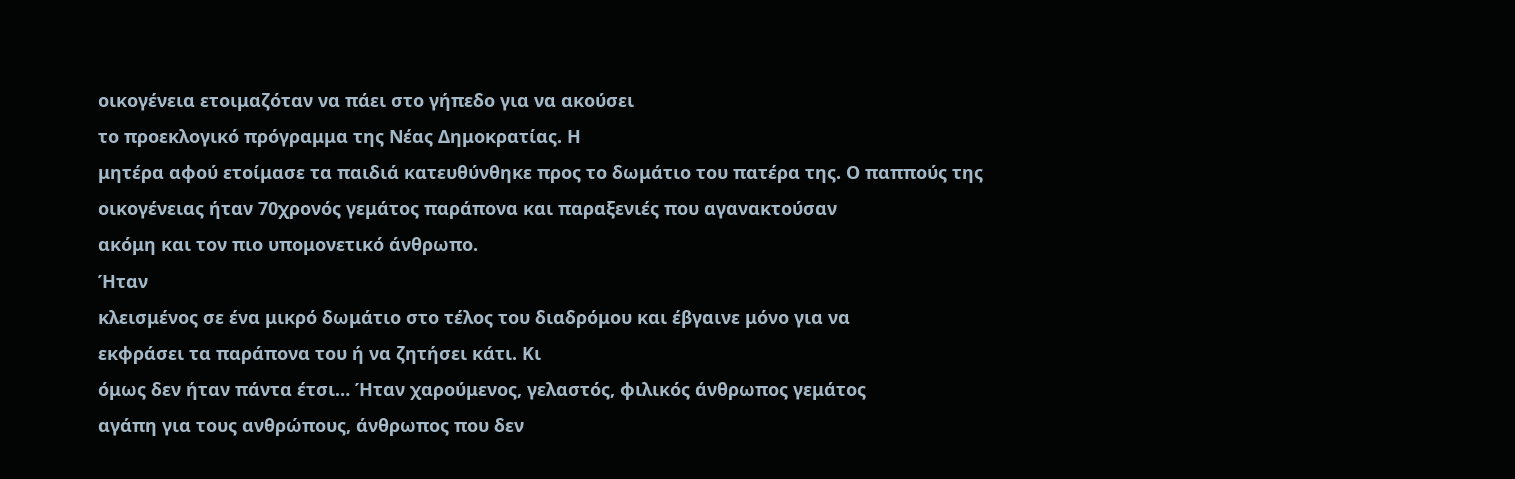οικογένεια ετοιμαζόταν να πάει στο γήπεδο για να ακούσει
το προεκλογικό πρόγραμμα της Νέας Δημοκρατίας. Η
μητέρα αφού ετοίμασε τα παιδιά κατευθύνθηκε προς το δωμάτιο του πατέρα της. Ο παππούς της
οικογένειας ήταν 70χρονός γεμάτος παράπονα και παραξενιές που αγανακτούσαν
ακόμη και τον πιο υπομονετικό άνθρωπο.
Ήταν
κλεισμένος σε ένα μικρό δωμάτιο στο τέλος του διαδρόμου και έβγαινε μόνο για να
εκφράσει τα παράπονα του ή να ζητήσει κάτι. Κι
όμως δεν ήταν πάντα έτσι… Ήταν χαρούμενος, γελαστός, φιλικός άνθρωπος γεμάτος
αγάπη για τους ανθρώπους, άνθρωπος που δεν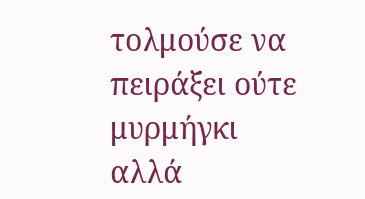τολμούσε να πειράξει ούτε μυρμήγκι
αλλά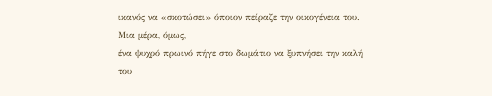ικανός να «σκοτώσει» όποιον πείραζε την οικογένεια του. Μια μέρα, όμως,
ένα ψυχρό πρωινό πήγε στο δωμάτιο να ξυπνήσει την καλή του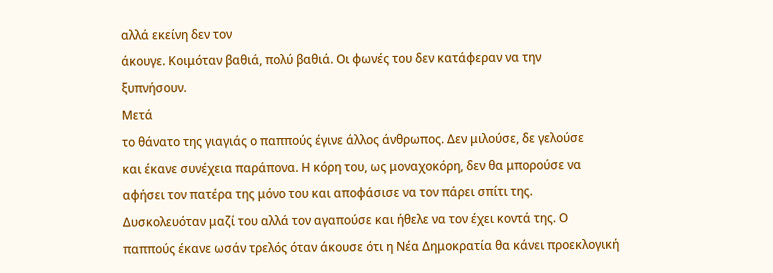αλλά εκείνη δεν τον
άκουγε. Κοιμόταν βαθιά, πολύ βαθιά. Οι φωνές του δεν κατάφεραν να την
ξυπνήσουν.
Μετά
το θάνατο της γιαγιάς ο παππούς έγινε άλλος άνθρωπος. Δεν μιλούσε, δε γελούσε
και έκανε συνέχεια παράπονα. Η κόρη του, ως μοναχοκόρη, δεν θα μπορούσε να
αφήσει τον πατέρα της μόνο του και αποφάσισε να τον πάρει σπίτι της.
Δυσκολευόταν μαζί του αλλά τον αγαπούσε και ήθελε να τον έχει κοντά της. Ο
παππούς έκανε ωσάν τρελός όταν άκουσε ότι η Νέα Δημοκρατία θα κάνει προεκλογική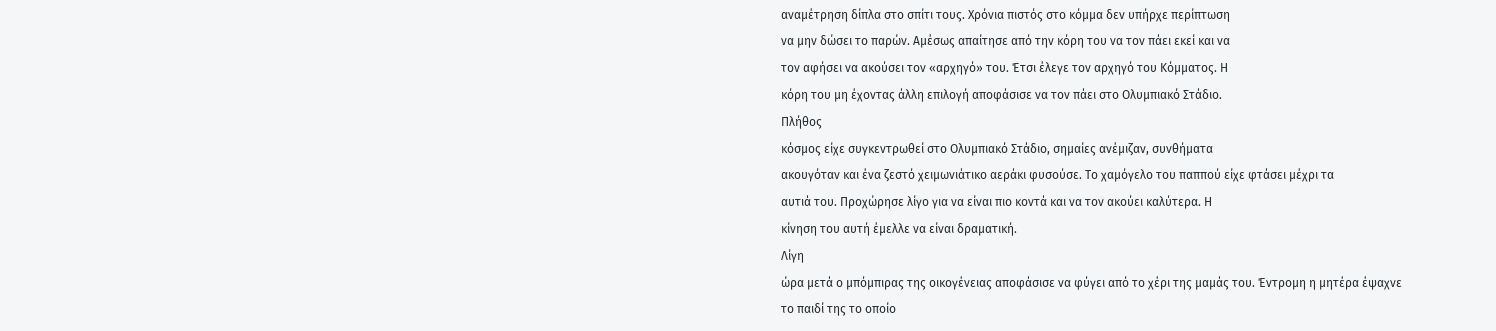αναμέτρηση δίπλα στο σπίτι τους. Χρόνια πιστός στο κόμμα δεν υπήρχε περίπτωση
να μην δώσει το παρών. Αμέσως απαίτησε από την κόρη του να τον πάει εκεί και να
τον αφήσει να ακούσει τον «αρχηγό» του. Έτσι έλεγε τον αρχηγό του Κόμματος. Η
κόρη του μη έχοντας άλλη επιλογή αποφάσισε να τον πάει στο Ολυμπιακό Στάδιο.
Πλήθος
κόσμος είχε συγκεντρωθεί στο Ολυμπιακό Στάδιο, σημαίες ανέμιζαν, συνθήματα
ακουγόταν και ένα ζεστό χειμωνιάτικο αεράκι φυσούσε. Το χαμόγελο του παππού είχε φτάσει μέχρι τα
αυτιά του. Προχώρησε λίγο για να είναι πιο κοντά και να τον ακούει καλύτερα. Η
κίνηση του αυτή έμελλε να είναι δραματική.
Λίγη
ώρα μετά ο μπόμπιρας της οικογένειας αποφάσισε να φύγει από το χέρι της μαμάς του. Έντρομη η μητέρα έψαχνε
το παιδί της το οποίο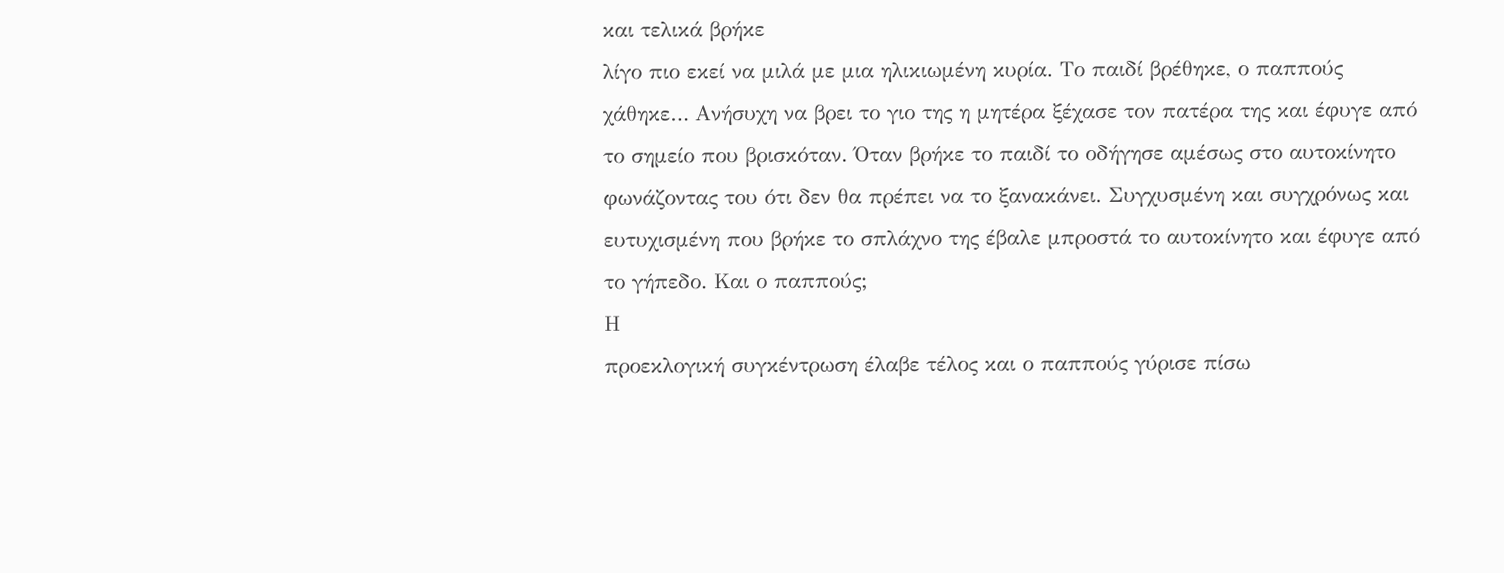και τελικά βρήκε
λίγο πιο εκεί να μιλά με μια ηλικιωμένη κυρία. Το παιδί βρέθηκε, ο παππούς
χάθηκε… Ανήσυχη να βρει το γιο της η μητέρα ξέχασε τον πατέρα της και έφυγε από
το σημείο που βρισκόταν. Όταν βρήκε το παιδί το οδήγησε αμέσως στο αυτοκίνητο
φωνάζοντας του ότι δεν θα πρέπει να το ξανακάνει. Συγχυσμένη και συγχρόνως και
ευτυχισμένη που βρήκε το σπλάχνο της έβαλε μπροστά το αυτοκίνητο και έφυγε από το γήπεδο. Και ο παππούς;
Η
προεκλογική συγκέντρωση έλαβε τέλος και ο παππούς γύρισε πίσω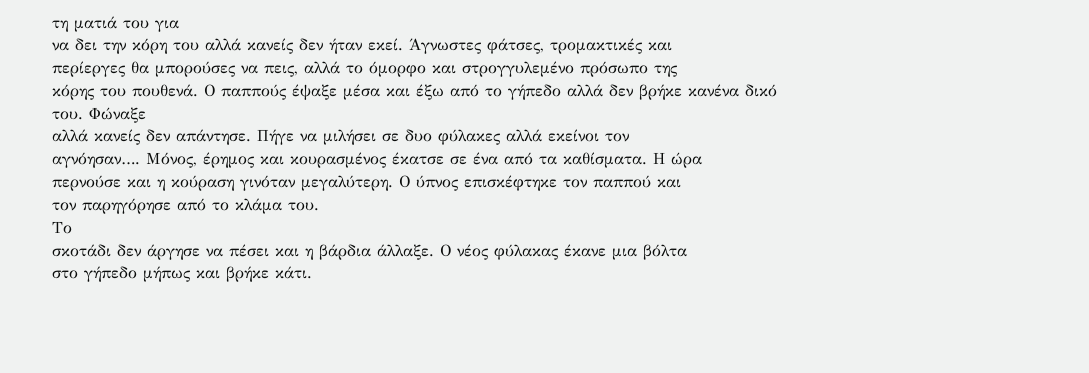τη ματιά του για
να δει την κόρη του αλλά κανείς δεν ήταν εκεί. Άγνωστες φάτσες, τρομακτικές και
περίεργες θα μπορούσες να πεις, αλλά το όμορφο και στρογγυλεμένο πρόσωπο της
κόρης του πουθενά. Ο παππούς έψαξε μέσα και έξω από το γήπεδο αλλά δεν βρήκε κανένα δικό του. Φώναξε
αλλά κανείς δεν απάντησε. Πήγε να μιλήσει σε δυο φύλακες αλλά εκείνοι τον
αγνόησαν…. Μόνος, έρημος και κουρασμένος έκατσε σε ένα από τα καθίσματα. Η ώρα
περνούσε και η κούραση γινόταν μεγαλύτερη. Ο ύπνος επισκέφτηκε τον παππού και
τον παρηγόρησε από το κλάμα του.
Το
σκοτάδι δεν άργησε να πέσει και η βάρδια άλλαξε. Ο νέος φύλακας έκανε μια βόλτα
στο γήπεδο μήπως και βρήκε κάτι.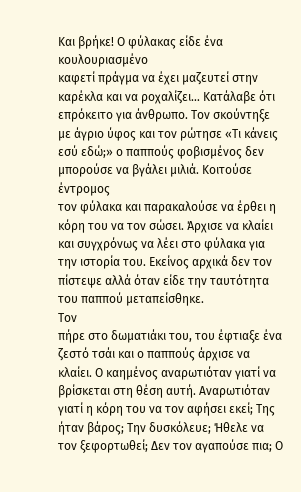Και βρήκε! Ο φύλακας είδε ένα κουλουριασμένο
καφετί πράγμα να έχει μαζευτεί στην καρέκλα και να ροχαλίζει… Κατάλαβε ότι
επρόκειτο για άνθρωπο. Τον σκούντηξε με άγριο ύφος και τον ρώτησε «Τι κάνεις
εσύ εδώ;» ο παππούς φοβισμένος δεν μπορούσε να βγάλει μιλιά. Κοιτούσε έντρομος
τον φύλακα και παρακαλούσε να έρθει η κόρη του να τον σώσει. Άρχισε να κλαίει
και συγχρόνως να λέει στο φύλακα για την ιστορία του. Εκείνος αρχικά δεν τον
πίστεψε αλλά όταν είδε την ταυτότητα του παππού μεταπείσθηκε.
Τον
πήρε στο δωματιάκι του, του έφτιαξε ένα ζεστό τσάι και ο παππούς άρχισε να
κλαίει. Ο καημένος αναρωτιόταν γιατί να βρίσκεται στη θέση αυτή. Αναρωτιόταν
γιατί η κόρη του να τον αφήσει εκεί; Της ήταν βάρος; Την δυσκόλευε; Ήθελε να
τον ξεφορτωθεί; Δεν τον αγαπούσε πια; Ο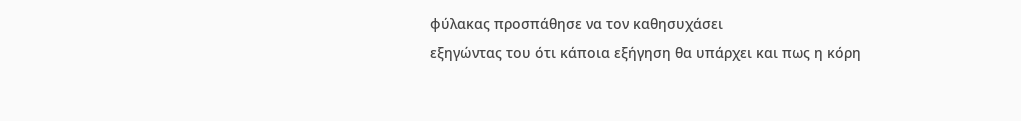φύλακας προσπάθησε να τον καθησυχάσει
εξηγώντας του ότι κάποια εξήγηση θα υπάρχει και πως η κόρη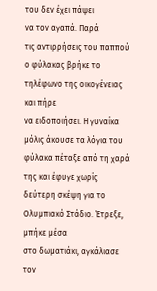του δεν έχει πάψει
να τον αγαπά. Παρά
τις αντιρρήσεις του παππού ο φύλακας βρήκε το τηλέφωνο της οικογένειας και πήρε
να ειδοποιήσει. Η γυναίκα μόλις άκουσε τα λόγια του φύλακα πέταξε από τη χαρά
της και έφυγε χωρίς δεύτερη σκέψη για το Ολυμπιακό Στάδιο. Έτρεξε, μπήκε μέσα
στο δωματιάκι, αγκάλιασε τον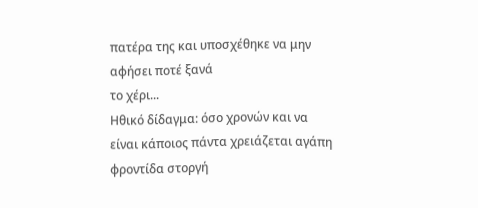πατέρα της και υποσχέθηκε να μην αφήσει ποτέ ξανά
το χέρι...
Ηθικό δίδαγμα: όσο χρονών και να είναι κάποιος πάντα χρειάζεται αγάπη φροντίδα στοργή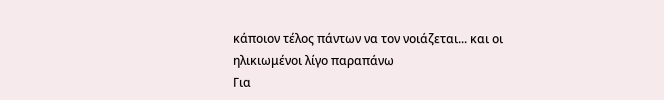κάποιον τέλος πάντων να τον νοιάζεται... και οι ηλικιωμένοι λίγο παραπάνω
Για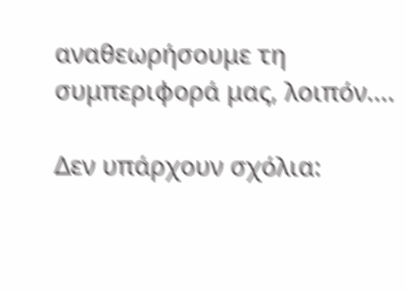αναθεωρήσουμε τη συμπεριφορά μας, λοιπόν....

Δεν υπάρχουν σχόλια: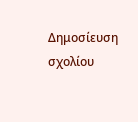Δημοσίευση σχολίου